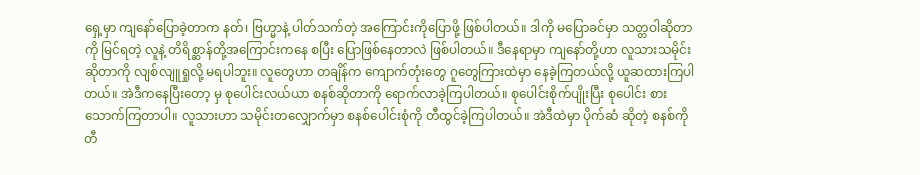ရှေ့မှာ ကျနော်ပြောခဲ့တာက နတ်၊ ဗြဟ္မာနဲ့ ပါတ်သက်တဲ့ အကြောင်းကိုပြောဖို့ ဖြစ်ပါတယ်။ ဒါကို မပြောခင်မှာ သတ္တဝါဆိုတာကို မြင်ရတဲ့ လူနဲ့ တိရိစ္ဆာန်တို့အကြောင်းကနေ စပြီး ပြောဖြစ်နေတာလဲ ဖြစ်ပါတယ်။ ဒီနေရာမှာ ကျနော်တို့ဟာ လူသားသမိုင်းဆိုတာကို လျစ်လျူရှုလို့ မရပါဘူး။ လူတွေဟာ တချိန်က ကျောက်တုံးတွေ ဂူတွေကြားထဲမှာ နေခဲ့ကြတယ်လို့ ယူဆထားကြပါတယ်။ အဲဒီကနေပြီးတော့ မှ စုပေါင်းလယ်ယာ စနစ်ဆိုတာကို ရောက်လာခဲ့ကြပါတယ်။ စုပေါင်းစိုက်ပျိုးပြီး စုပေါင်း စားသောက်ကြတာပါ။ လူသားဟာ သမိုင်းတလျှောက်မှာ စနစ်ပေါင်းစုံကို တီထွင်ခဲ့ကြပါတယ်။ အဲဒီထဲမှာ ပိုက်ဆံ ဆိုတဲ့ စနစ်ကို တီ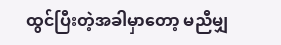ထွင်ပြီးတဲ့အခါမှာတော့ မညီမျှ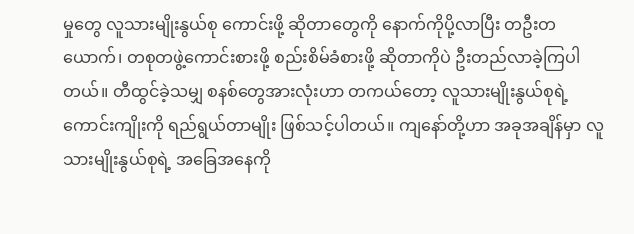မှုတွေ လူသားမျိုးနွယ်စု ကောင်းဖို့ ဆိုတာတွေကို နောက်ကိုပို့လာပြီး တဦးတယောက်၊ တစုတဖွဲ့ကောင်းစားဖို့ စည်းစိမ်ခံစားဖို့ ဆိုတာကိုပဲ ဦးတည်လာခဲ့ကြပါတယ်။ တီထွင်ခဲ့သမျှ စနစ်တွေအားလုံးဟာ တကယ်တော့ လူသားမျိုးနွယ်စုရဲ့ ကောင်းကျိုးကို ရည်ရွယ်တာမျိုး ဖြစ်သင့်ပါတယ်။ ကျနော်တို့ဟာ အခုအချိန်မှာ လူသားမျိုးနွယ်စုရဲ့ အခြေအနေကို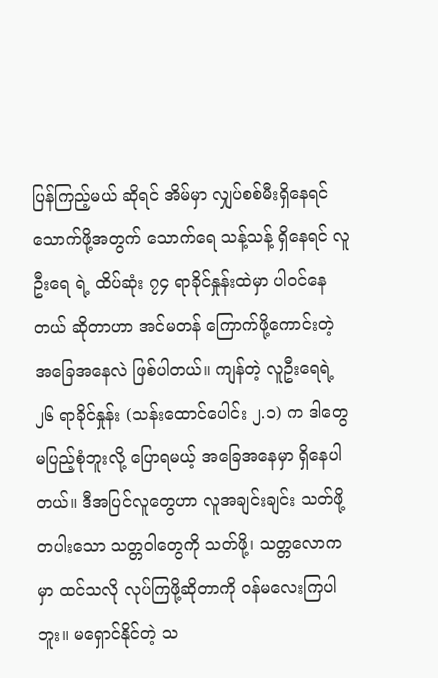ပြန်ကြည့်မယ် ဆိုရင် အိမ်မှာ လျှပ်စစ်မီးရှိနေရင် သောက်ဖို့အတွက် သောက်ရေ သန့်သန့် ရှိနေရင် လူဦးရေ ရဲ့ ထိပ်ဆုံး ၇၄ ရာခိုင်နှုန်းထဲမှာ ပါဝင်နေတယ် ဆိုတာဟာ အင်မတန် ကြောက်ဖို့ကောင်းတဲ့ အခြေအနေလဲ ဖြစ်ပါတယ်။ ကျန်တဲ့ လူဦးရေရဲ့ ၂၆ ရာခိုင်နှုန်း (သန်းထောင်ပေါင်း ၂.၁) က ဒါတွေမပြည့်စုံဘူးလို့ ပြောရမယ့် အခြေအနေမှာ ရှိနေပါတယ်။ ဒီအပြင်လူတွေဟာ လူအချင်းချင်း သတ်ဖို့ တပါးသော သတ္တဝါတွေကို သတ်ဖို့၊ သတ္တလောကမှာ ထင်သလို လုပ်ကြဖို့ဆိုတာကို ဝန်မလေးကြပါဘူး။ မရှောင်နိုင်တဲ့ သ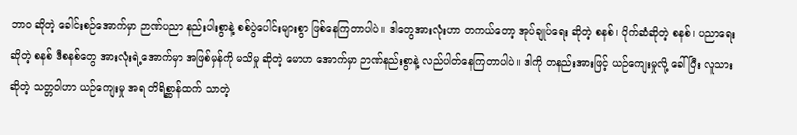ဘာဝ ဆိုတဲ့ ခေါင်းစဉ်အောက်မှာ ဉာဏ်ပညာ နည်းပါးစွာနဲ့ စစ်ပွဲပေါင်းများစွာ ဖြစ်နေကြတာပါပဲ။ ဒါတွေအားလုံးဟာ တကယ်တော့ အုပ်ချုပ်ရေး ဆိုတဲ့ စနစ်၊ ပိုက်ဆံဆိုတဲ့ စနစ်၊ ပညာရေး ဆိုတဲ့ စနစ် ဒီစနစ်တွေ အားလုံးရဲ့အောက်မှာ အဖြစ်မှန်ကို မသိမှု ဆိုတဲ့ မောဟ အောက်မှာ ဉာဏ်နည်းစွာနဲ့ လည်ပါတ်နေကြတာပါပဲ။ ဒါကို တနည်းအားဖြင့် ယဉ်ကျေးမှုလို့ ခေါ်ပြီး လူသား ဆိုတဲ့ သတ္တဝါဟာ ယဉ်ကျေးမှု အရ တိရိစ္ဆာန်ထက် သာတဲ့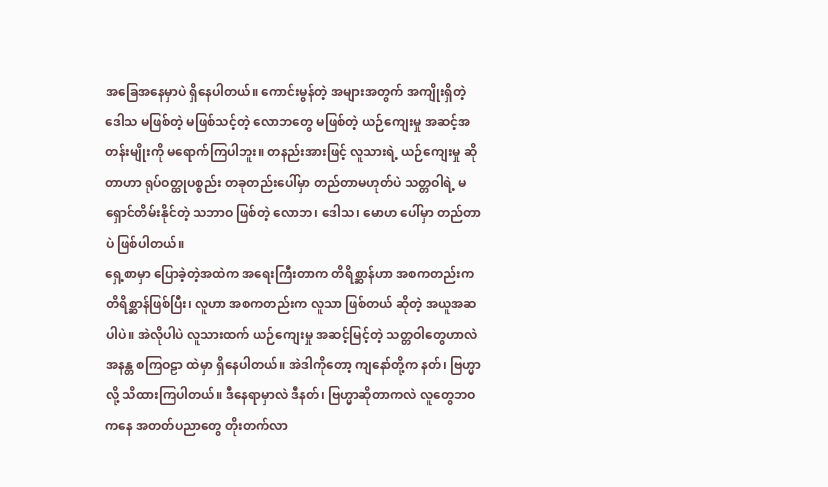အခြေအနေမှာပဲ ရှိနေပါတယ်။ ကောင်းမွန်တဲ့ အများအတွက် အကျိုးရှိတဲ့ ဒေါသ မဖြစ်တဲ့ မဖြစ်သင့်တဲ့ လောဘတွေ မဖြစ်တဲ့ ယဉ်ကျေးမှု အဆင့်အတန်းမျိုးကို မရောက်ကြပါဘူး။ တနည်းအားဖြင့် လူသားရဲ့ ယဉ်ကျေးမှု ဆိုတာဟာ ရုပ်ဝတ္ထုပစ္စည်း တခုတည်းပေါ်မှာ တည်တာမဟုတ်ပဲ သတ္တဝါရဲ့ မရှောင်တိမ်းနိုင်တဲ့ သဘာဝ ဖြစ်တဲ့ လောဘ၊ ဒေါသ၊ မောဟ ပေါ်မှာ တည်တာပဲ ဖြစ်ပါတယ်။
ရှေ့စာမှာ ပြောခဲ့တဲ့အထဲက အရေးကြီးတာက တိရိစ္ဆာန်ဟာ အစကတည်းက တိရိစ္ဆာန်ဖြစ်ပြီး၊ လူဟာ အစကတည်းက လူသာ ဖြစ်တယ် ဆိုတဲ့ အယူအဆပါပဲ။ အဲလိုပါပဲ လူသားထက် ယဉ်ကျေးမှု အဆင့်မြင့်တဲ့ သတ္တဝါတွေဟာလဲ အနန္တ စကြဝဠာ ထဲမှာ ရှိနေပါတယ်။ အဲဒါကိုတော့ ကျနော်တို့က နတ်၊ ဗြဟ္မာလို့ သိထားကြပါတယ်။ ဒီနေရာမှာလဲ ဒီနတ်၊ ဗြဟ္မာဆိုတာကလဲ လူတွေဘဝကနေ အတတ်ပညာတွေ တိုးတက်လာ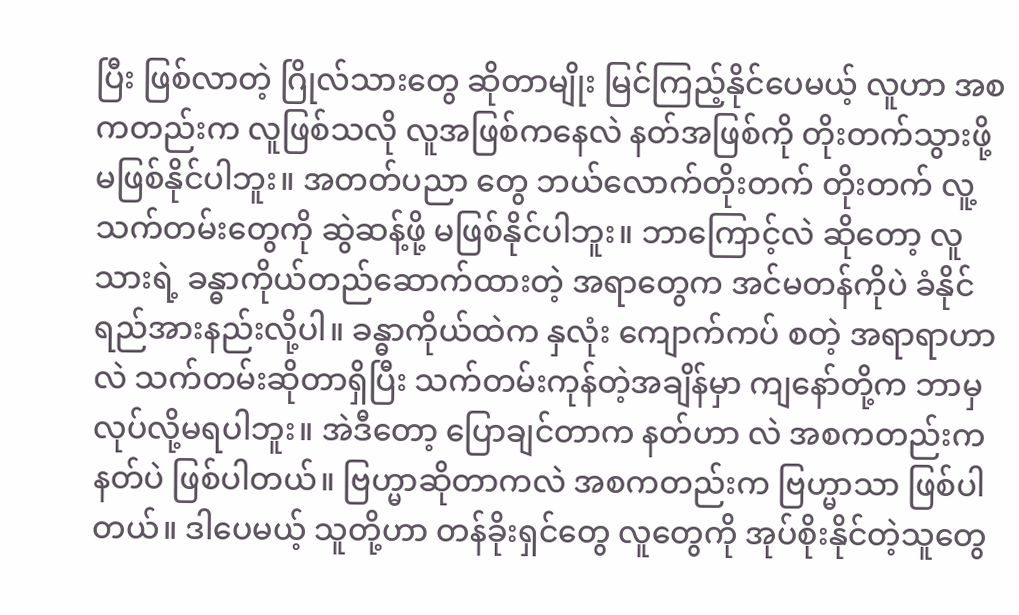ပြီး ဖြစ်လာတဲ့ ဂြိုလ်သားတွေ ဆိုတာမျိုး မြင်ကြည့်နိုင်ပေမယ့် လူဟာ အစကတည်းက လူဖြစ်သလို လူအဖြစ်ကနေလဲ နတ်အဖြစ်ကို တိုးတက်သွားဖို့ မဖြစ်နိုင်ပါဘူး။ အတတ်ပညာ တွေ ဘယ်လောက်တိုးတက် တိုးတက် လူ့သက်တမ်းတွေကို ဆွဲဆန့်ဖို့ မဖြစ်နိုင်ပါဘူး။ ဘာကြောင့်လဲ ဆိုတော့ လူသားရဲ့ ခန္ဓာကိုယ်တည်ဆောက်ထားတဲ့ အရာတွေက အင်မတန်ကိုပဲ ခံနိုင်ရည်အားနည်းလို့ပါ။ ခန္ဓာကိုယ်ထဲက နှလုံး ကျောက်ကပ် စတဲ့ အရာရာဟာလဲ သက်တမ်းဆိုတာရှိပြီး သက်တမ်းကုန်တဲ့အချိန်မှာ ကျနော်တို့က ဘာမှ လုပ်လို့မရပါဘူး။ အဲဒီတော့ ပြောချင်တာက နတ်ဟာ လဲ အစကတည်းက နတ်ပဲ ဖြစ်ပါတယ်။ ဗြဟ္မာဆိုတာကလဲ အစကတည်းက ဗြဟ္မာသာ ဖြစ်ပါတယ်။ ဒါပေမယ့် သူတို့ဟာ တန်ခိုးရှင်တွေ လူတွေကို အုပ်စိုးနိုင်တဲ့သူတွေ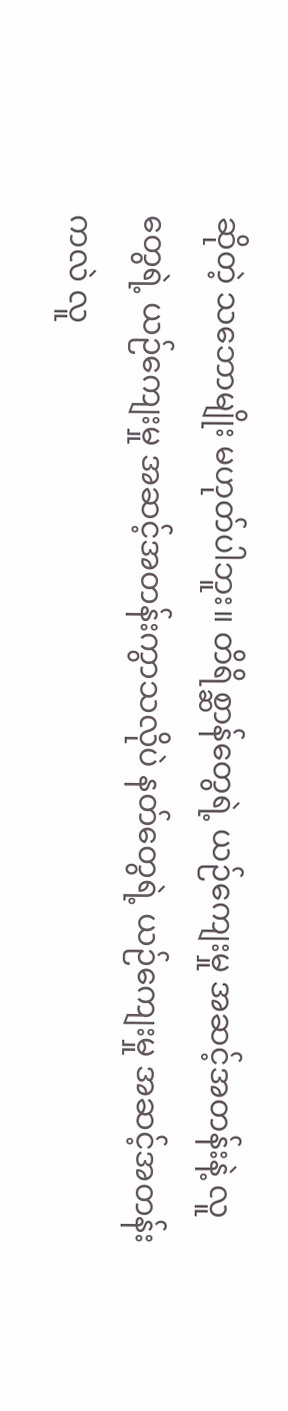ဆိုတဲ့ သဘောမျိုး မဟုတ်ပါဘူး။ တိရိစ္ဆာန်တွေရဲ့ ယဉ်ကျေးမှု အဆင့်အတန်းနဲ့ လူတွေရဲ့ ယဉ်ကျေးမှု အဆင့်အတန်းကွာသလိုပဲ နတ်တွေရဲ့ ယဉ်ကျေးမှု အဆင့်အတန်းကလဲ လူ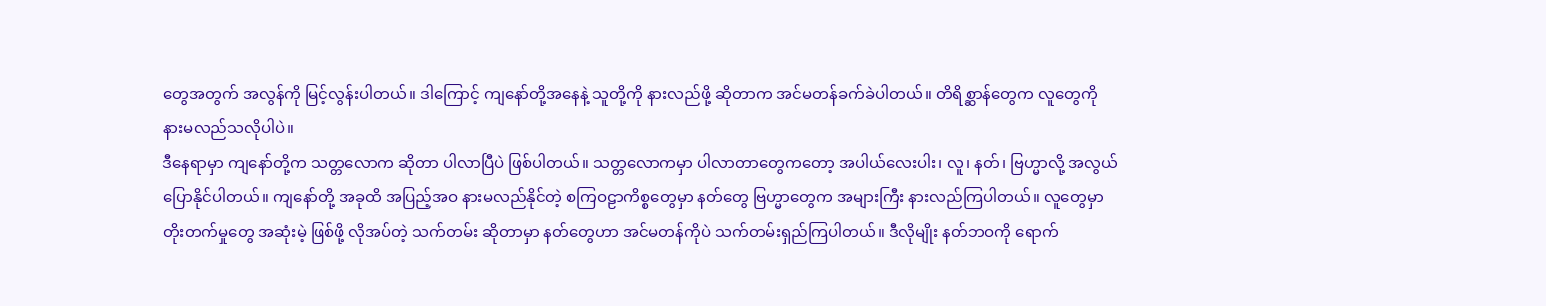တွေအတွက် အလွန်ကို မြင့်လွန်းပါတယ်။ ဒါကြောင့် ကျနော်တို့အနေနဲ့ သူတို့ကို နားလည်ဖို့ ဆိုတာက အင်မတန်ခက်ခဲပါတယ်။ တိရိစ္ဆာန်တွေက လူတွေကို နားမလည်သလိုပါပဲ။
ဒီနေရာမှာ ကျနော်တို့က သတ္တလောက ဆိုတာ ပါလာပြီပဲ ဖြစ်ပါတယ်။ သတ္တလောကမှာ ပါလာတာတွေကတော့ အပါယ်လေးပါး၊ လူ၊ နတ်၊ ဗြဟ္မာလို့ အလွယ်ပြောနိုင်ပါတယ်။ ကျနော်တို့ အခုထိ အပြည့်အဝ နားမလည်နိုင်တဲ့ စကြဝဠာကိစ္စတွေမှာ နတ်တွေ ဗြဟ္မာတွေက အများကြီး နားလည်ကြပါတယ်။ လူတွေမှာ တိုးတက်မှုတွေ အဆုံးမဲ့ ဖြစ်ဖို့ လိုအပ်တဲ့ သက်တမ်း ဆိုတာမှာ နတ်တွေဟာ အင်မတန်ကိုပဲ သက်တမ်းရှည်ကြပါတယ်။ ဒီလိုမျိုး နတ်ဘဝကို ရောက်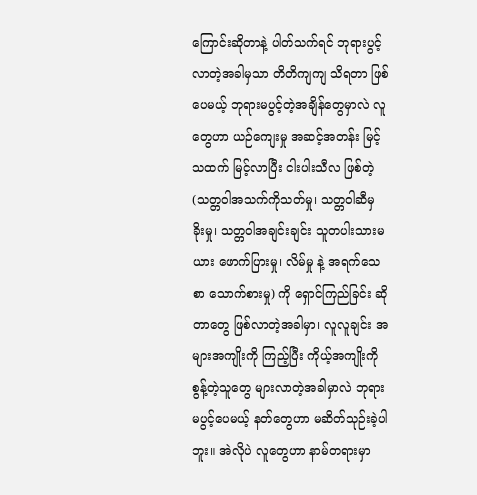ကြောင်းဆိုတာနဲ့ ပါတ်သက်ရင် ဘုရားပွင့်လာတဲ့အခါမှသာ တိတိကျကျ သိရတာ ဖြစ်ပေမယ့် ဘုရားမပွင့်တဲ့အချိန်တွေမှာလဲ လူတွေဟာ ယဉ်ကျေးမှု အဆင့်အတန်း မြင့်သထက် မြင့်လာပြီး ငါးပါးသီလ ဖြစ်တဲ့ (သတ္တဝါအသက်ကိုသတ်မှု၊ သတ္တဝါဆီမှ ခိုးမှု၊ သတ္တဝါအချင်းချင်း သူတပါးသားမယား ဖောက်ပြားမှု၊ လိမ်မှု နဲ့ အရက်သေစာ သောက်စားမှု) ကို ရှောင်ကြည်ခြင်း ဆိုတာတွေ ဖြစ်လာတဲ့အခါမှာ၊ လူလူချင်း အများအကျိုးကို ကြည့်ပြီး ကိုယ့်အကျိုးကိုစွန့်တဲ့သူတွေ များလာတဲ့အခါမှာလဲ ဘုရားမပွင့်ပေမယ့် နတ်တွေဟာ မဆိတ်သုဉ်းခဲ့ပါဘူး။ အဲလိုပဲ လူတွေဟာ နာမ်တရားမှာ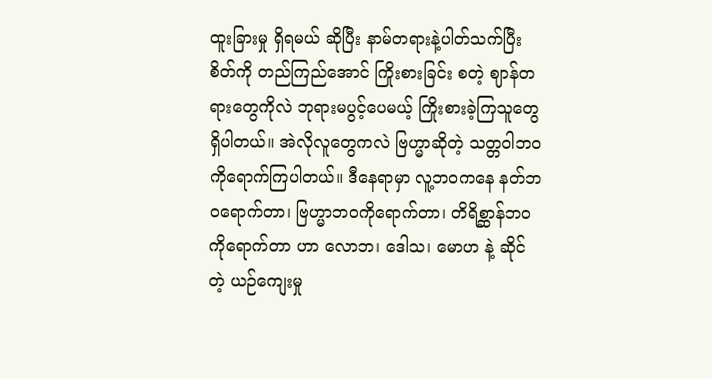ထူးခြားမှု ရှိရမယ် ဆိုပြီး နာမ်တရားနဲ့ပါတ်သက်ပြီး စိတ်ကို တည်ကြည်အောင် ကြိုးစားခြင်း စတဲ့ ဈာန်တရားတွေကိုလဲ ဘုရားမပွင့်ပေမယ့် ကြိုးစားခဲ့ကြသူတွေ ရှိပါတယ်။ အဲလိုလူတွေကလဲ ဗြဟ္မာဆိုတဲ့ သတ္တဝါဘဝကိုရောက်ကြပါတယ်။ ဒီနေရာမှာ လူ့ဘဝကနေ နတ်ဘဝရောက်တာ၊ ဗြဟ္မာဘဝကိုရောက်တာ၊ တိရိစ္ဆာန်ဘဝ ကိုရောက်တာ ဟာ လောဘ၊ ဒေါသ၊ မောဟ နဲ့ ဆိုင်တဲ့ ယဉ်ကျေးမှု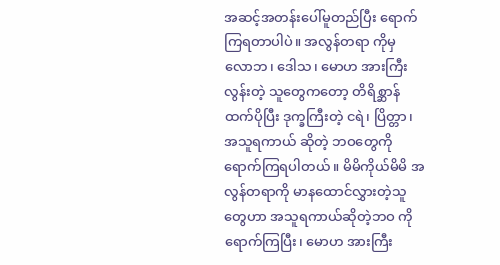အဆင့်အတန်းပေါ်မူတည်ပြီး ရောက်ကြရတာပါပဲ။ အလွန်တရာ ကိုမှ လောဘ၊ ဒေါသ၊ မောဟ အားကြီးလွန်းတဲ့ သူတွေကတော့ တိရိစ္ဆာန်ထက်ပိုပြီး ဒုက္ခကြီးတဲ့ ငရဲ၊ ပြိတ္တာ၊ အသူရကာယ် ဆိုတဲ့ ဘဝတွေကို ရောက်ကြရပါတယ်။ မိမိကိုယ်မိမိ အလွန်တရာကို မာနထောင်လွှားတဲ့သူတွေဟာ အသူရကာယ်ဆိုတဲ့ဘဝ ကိုရောက်ကြပြီး၊ မောဟ အားကြီး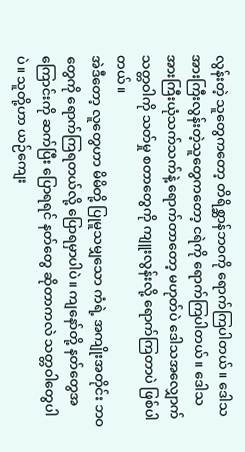လွန်းတဲ့ သူတွေကတော့ တိရိစ္ဆာန်ဘဝကို ရောက်ကြပါတယ်။ ဒေါသအားကြီးလွန်းတဲ့သူတွေကတော့ ငရဲကို ရောက်ကြပါတယ်။ ဒေါသအားကြီးယုံသက်သက်နဲ့ ရောက်တာတော့ မဟုတ်ပဲ ဒေါသအလျှောက် သတ္တဝါကို သတ်မှု စတာတွေကို ကျူးလွန်းလို့ ရောက်ကြတာပဲ ဖြစ်ပါတယ်။
အဲဒီတော့ လူတွေဟာ မိမိတို့ ပြုမူသမျှသော ကံရဲ့ အကျိုးအတိုင်း ဘဝတွေကို ရောက်ကြရတယ်လို့ ပြောရမှာပါပဲ။ ကျနော်တို့ နတ်တွေအကြောင်းကို ဆက်ပြီး ပြောရရင် နတ်တွေ ဆိုတာကလဲ သတ္တဝါတွေပါပဲ။ သူတို့ဟာ ယဉ်ကျေး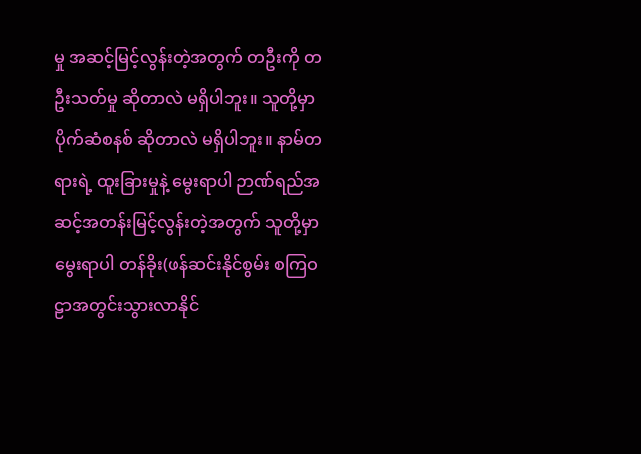မှု အဆင့်မြင့်လွန်းတဲ့အတွက် တဦးကို တဦးသတ်မှု ဆိုတာလဲ မရှိပါဘူး။ သူတို့မှာ ပိုက်ဆံစနစ် ဆိုတာလဲ မရှိပါဘူး။ နာမ်တရားရဲ့ ထူးခြားမှုနဲ့ မွေးရာပါ ဉာဏ်ရည်အဆင့်အတန်းမြင့်လွန်းတဲ့အတွက် သူတို့မှာ မွေးရာပါ တန်ခိုး(ဖန်ဆင်းနိုင်စွမ်း စကြဝဠာအတွင်းသွားလာနိုင်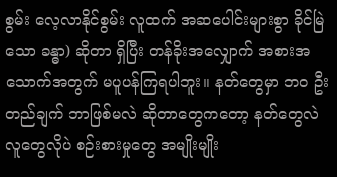စွမ်း လေ့လာနိုင်စွမ်း လူထက် အဆပေါင်းများစွာ ခိုင်မြဲသော ခန္ဓာ) ဆိုတာ ရှိပြီး တန်ခိုးအလျှောက် အစားအသောက်အတွက် မပူပန်ကြရပါဘူး။ နတ်တွေမှာ ဘဝ ဦးတည်ချက် ဘာဖြစ်မလဲ ဆိုတာတွေကတော့ နတ်တွေလဲ လူတွေလိုပဲ စဉ်းစားမှုတွေ အမျိုးမျိုး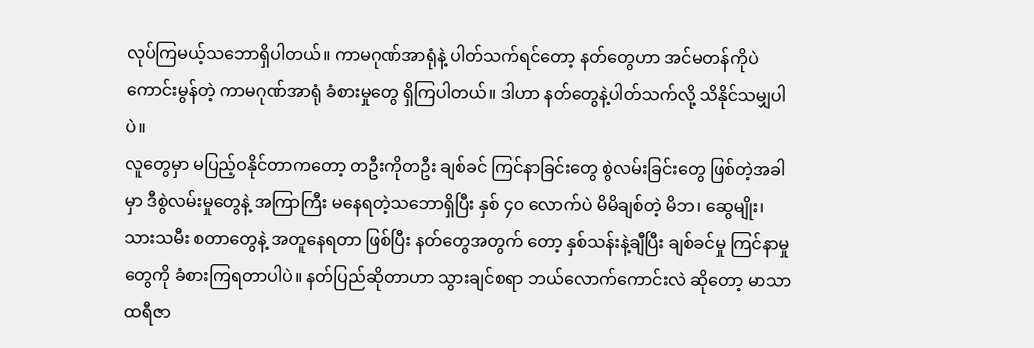လုပ်ကြမယ့်သဘောရှိပါတယ်။ ကာမဂုဏ်အာရုံနဲ့ ပါတ်သက်ရင်တော့ နတ်တွေဟာ အင်မတန်ကိုပဲ ကောင်းမွန်တဲ့ ကာမဂုဏ်အာရုံ ခံစားမှုတွေ ရှိကြပါတယ်။ ဒါဟာ နတ်တွေနဲ့ပါတ်သက်လို့ သိနိုင်သမျှပါပဲ။
လူတွေမှာ မပြည့်ဝနိုင်တာကတော့ တဦးကိုတဦး ချစ်ခင် ကြင်နာခြင်းတွေ စွဲလမ်းခြင်းတွေ ဖြစ်တဲ့အခါမှာ ဒီစွဲလမ်းမှုတွေနဲ့ အကြာကြီး မနေရတဲ့သဘောရှိပြီး နှစ် ၄၀ လောက်ပဲ မိမိချစ်တဲ့ မိဘ၊ ဆွေမျိုး၊ သားသမီး စတာတွေနဲ့ အတူနေရတာ ဖြစ်ပြီး နတ်တွေအတွက် တော့ နှစ်သန်းနဲ့ချီပြီး ချစ်ခင်မှု ကြင်နာမှု တွေကို ခံစားကြရတာပါပဲ။ နတ်ပြည်ဆိုတာဟာ သွားချင်စရာ ဘယ်လောက်ကောင်းလဲ ဆိုတော့ မာသာထရီဇာ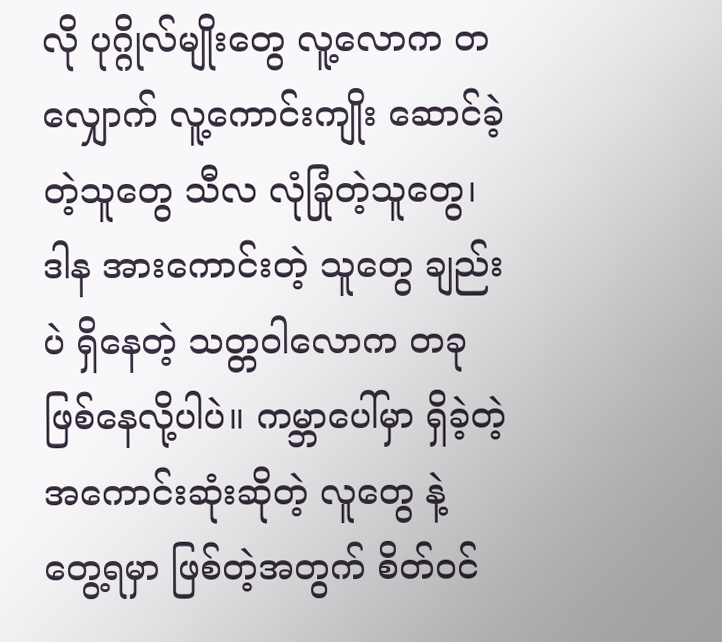လို ပုဂ္ဂိုလ်မျိုးတွေ လူ့လောက တလျှောက် လူ့ကောင်းကျိုး ဆောင်ခဲ့တဲ့သူတွေ သီလ လုံခြုံတဲ့သူတွေ၊ ဒါန အားကောင်းတဲ့ သူတွေ ချည်းပဲ ရှိနေတဲ့ သတ္တဝါလောက တခု ဖြစ်နေလို့ပါပဲ။ ကမ္ဘာပေါ်မှာ ရှိခဲ့တဲ့ အကောင်းဆုံးဆိုတဲ့ လူတွေ နဲ့ တွေ့ရမှာ ဖြစ်တဲ့အတွက် စိတ်ဝင်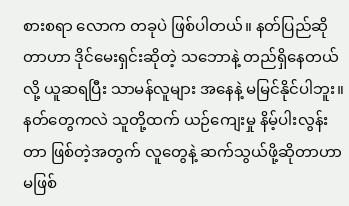စားစရာ လောက တခုပဲ ဖြစ်ပါတယ်။ နတ်ပြည်ဆိုတာဟာ ဒိုင်မေးရှင်းဆိုတဲ့ သဘောနဲ့ တည်ရှိနေတယ်လို့ ယူဆရပြီး သာမန်လူများ အနေနဲ့ မမြင်နိုင်ပါဘူး။ နတ်တွေကလဲ သူတို့ထက် ယဉ်ကျေးမှု နိမ့်ပါးလွန်းတာ ဖြစ်တဲ့အတွက် လူတွေနဲ့ ဆက်သွယ်ဖို့ဆိုတာဟာ မဖြစ်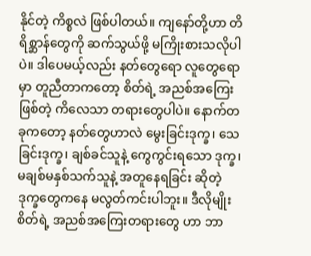နိုင်တဲ့ ကိစ္စလဲ ဖြစ်ပါတယ်။ ကျနော်တို့ဟာ တိရိစ္ဆာန်တွေကို ဆက်သွယ်ဖို့ မကြိုးစားသလိုပါပဲ။ ဒါပေမယ့်လည်း နတ်တွေရော လူတွေရောမှာ တူညီတာကတော့ စိတ်ရဲ့ အညစ်အကြေးဖြစ်တဲ့ ကိလေသာ တရားတွေပါပဲ။ နောက်တခုကတော့ နတ်တွေဟာလဲ မွေးခြင်းဒုက္ခ၊ သေခြင်းဒုက္ခ၊ ချစ်ခင်သူနဲ့ ကွေကွင်းရသော ဒုက္ခ၊ မချစ်မနှစ်သက်သူနဲ့ အတူနေရခြင်း ဆိုတဲ့ ဒုက္ခတွေကနေ မလွတ်ကင်းပါဘူး။ ဒီလိုမျိုး စိတ်ရဲ့ အညစ်အကြေးတရားတွေ ဟာ ဘာ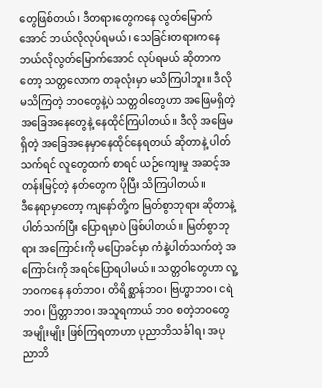တွေဖြစ်တယ်၊ ဒီတရားတွေကနေ လွတ်မြောက်အောင် ဘယ်လိုလုပ်ရမယ်၊ သေခြင်းတရားကနေ ဘယ်လိုလွတ်မြောက်အောင် လုပ်ရမယ် ဆိုတာကတော့ သတ္တလောက တခုလုံးမှာ မသိကြပါဘူး။ ဒီလို မသိကြတဲ့ ဘဝတွေနဲ့ပဲ သတ္တဝါတွေဟာ အဖြေမရှိတဲ့ အခြေအနေတွေနဲ့ နေထိုင်ကြပါတယ်။ ဒီလို အဖြေမရှိတဲ့ အခြေအနေမှာနေထိုင်နေရတယ် ဆိုတာနဲ့ ပါတ်သက်ရင် လူတွေထက် စာရင် ယဉ်ကျေးမှု အဆင့်အတန်းမြင့်တဲ့ နတ်တွေက ပိုပြီး သိကြပါတယ်။
ဒီနေရာမှာတော့ ကျနော်တို့က မြတ်စွာဘုရား ဆိုတာနဲ့ ပါတ်သက်ပြီး ပြောရမှာပဲ ဖြစ်ပါတယ်။ မြတ်စွာဘုရား အကြောင်းကို မပြောခင်မှာ ကံနဲ့ပါတ်သက်တဲ့ အကြောင်းကို အရင်ပြောရပါမယ်။ သတ္တဝါတွေဟာ လူ့ဘဝကနေ နတ်ဘဝ၊ တိရိစ္ဆာန်ဘဝ၊ ဗြဟ္မာဘဝ၊ ငရဲဘဝ၊ ပြိတ္တာဘဝ၊ အသူရကာယ် ဘဝ စတဲ့ဘဝတွေ အမျိုးမျိုး ဖြစ်ကြရတာဟာ ပုညာဘိသင်္ခါရ၊ အပုညာဘိ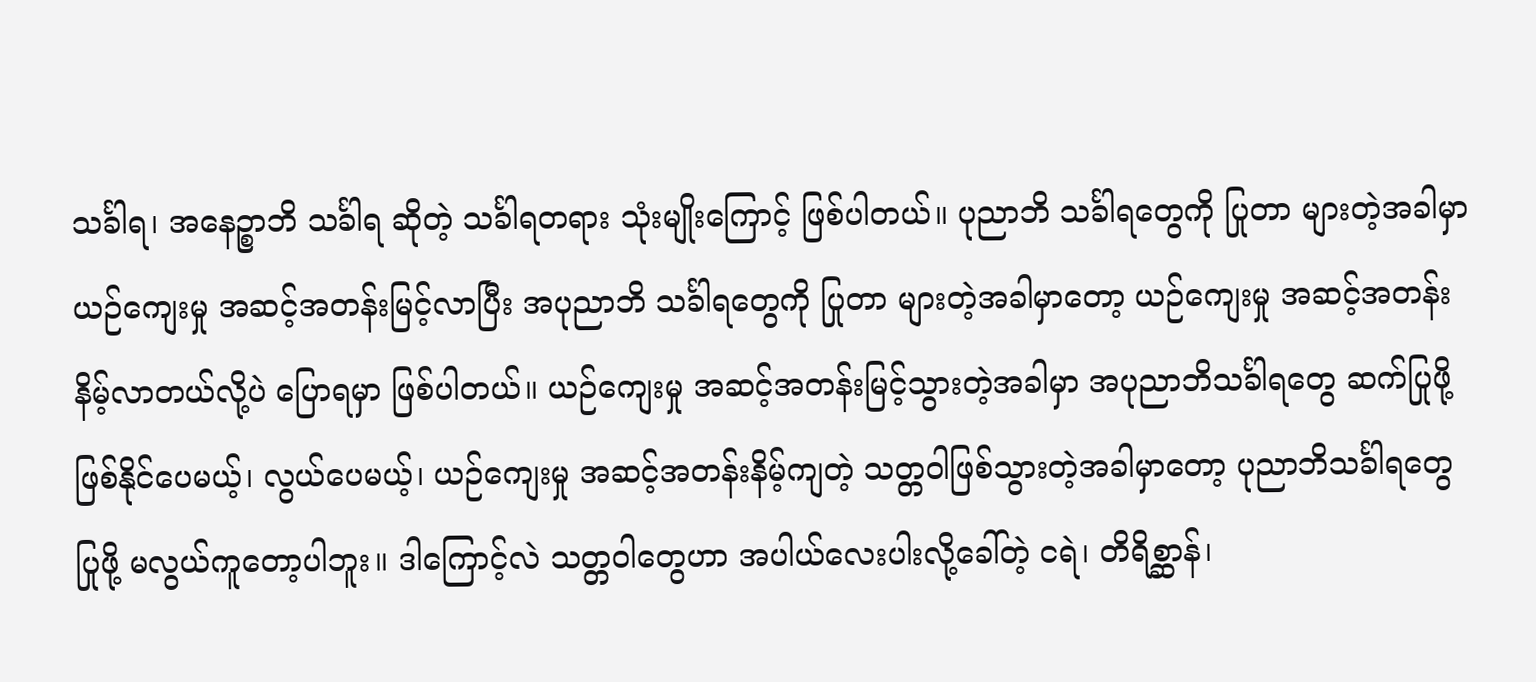သင်္ခါရ၊ အနေဉ္စာဘိ သင်္ခါရ ဆိုတဲ့ သင်္ခါရတရား သုံးမျိုးကြောင့် ဖြစ်ပါတယ်။ ပုညာဘိ သင်္ခါရတွေကို ပြုတာ များတဲ့အခါမှာ ယဉ်ကျေးမှု အဆင့်အတန်းမြင့်လာပြီး အပုညာဘိ သင်္ခါရတွေကို ပြုတာ များတဲ့အခါမှာတော့ ယဉ်ကျေးမှု အဆင့်အတန်း နိမ့်လာတယ်လို့ပဲ ပြောရမှာ ဖြစ်ပါတယ်။ ယဉ်ကျေးမှု အဆင့်အတန်းမြင့်သွားတဲ့အခါမှာ အပုညာဘိသင်္ခါရတွေ ဆက်ပြုဖို့ ဖြစ်နိုင်ပေမယ့်၊ လွယ်ပေမယ့်၊ ယဉ်ကျေးမှု အဆင့်အတန်းနိမ့်ကျတဲ့ သတ္တဝါဖြစ်သွားတဲ့အခါမှာတော့ ပုညာဘိသင်္ခါရတွေ ပြုဖို့ မလွယ်ကူတော့ပါဘူး။ ဒါကြောင့်လဲ သတ္တဝါတွေဟာ အပါယ်လေးပါးလို့ခေါ်တဲ့ ငရဲ၊ တိရိစ္ဆာန်၊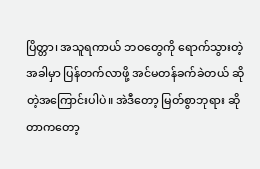ပြိတ္တာ၊ အသူရကာယ် ဘဝတွေကို ရောက်သွားတဲ့အခါမှာ ပြန်တက်လာဖို့ အင်မတန်ခက်ခဲတယ် ဆိုတဲ့အကြောင်းပါပဲ။ အဲဒီတော့ မြတ်စွာဘုရား ဆိုတာကတော့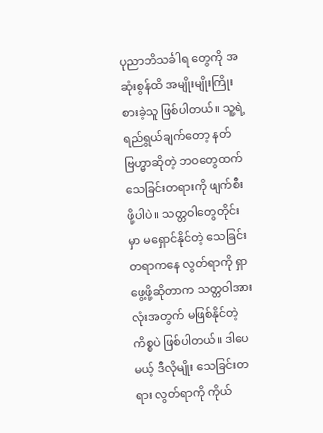ပုညာဘိသင်္ခါရ တွေကို အဆုံးစွန်ထိ အမျိုးမျိုးကြိုးစားခဲ့သူ ဖြစ်ပါတယ်။ သူ့ရဲ့ ရည်ရွယ်ချက်တော့ နတ် ဗြဟ္မာဆိုတဲ့ ဘဝတွေထက် သေခြင်းတရားကို ဖျက်စီးဖို့ပါပဲ။ သတ္တဝါတွေတိုင်းမှာ မရှောင်နိုင်တဲ့ သေခြင်းတရာကနေ လွတ်ရာကို ရှာဖွေ့ဖို့ဆိုတာက သတ္တဝါအားလုံးအတွက် မဖြစ်နိုင်တဲ့ ကိစ္စပဲ ဖြစ်ပါတယ်။ ဒါပေမယ့် ဒီလိုမျိုး သေခြင်းတရား လွတ်ရာကို ကိုယ်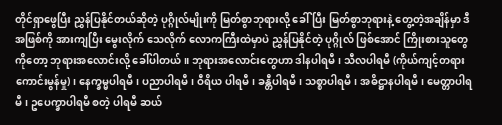တိုင်ရှာဖွေပြီး ညွှန်ပြနိုင်တယ်ဆိုတဲ့ ပုဂ္ဂိုလ်မျိုးကို မြတ်စွာဘုရားလို့ ခေါ်ပြီး မြတ်စွာဘုရားနဲ့ တွေ့တဲ့အချိန်မှာ ဒီအဖြစ်ကို အားကျပြီး မွေးလိုက် သေလိုက် လောကကြီးထဲမှာပဲ ညွှန်ပြနိုင်တဲ့ ပုဂ္ဂိုလ် ဖြစ်အောင် ကြိုးစားသူတွေကိုတော့ ဘုရားအလောင်းလို့ ခေါ်ပါတယ်။ ဘုရားအလောင်းတွေဟာ ဒါနပါရမီ၊ သီလပါရမီ (ကိုယ်ကျင့်တရားကောင်းမွန်မှု)၊ နေက္ခမ္မပါရမီ၊ ပညာပါရမီ၊ ဝီရိယ ပါရမီ၊ ခန္တီပါရမီ၊ သစ္စာပါရမီ၊ အဓိဋ္ဌာနပါရမီ၊ မေတ္တာပါရမီ၊ ဥပေက္ခာပါရမီ စတဲ့ ပါရမီ ဆယ်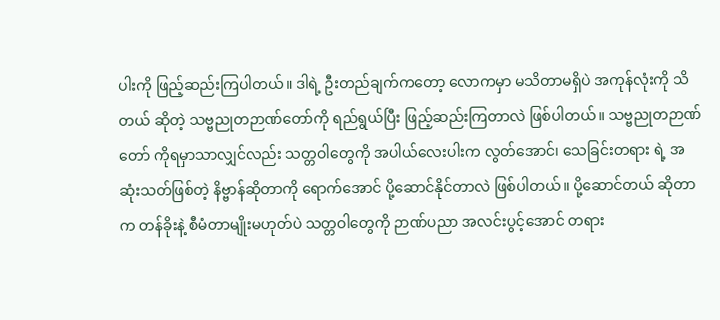ပါးကို ဖြည့်ဆည်းကြပါတယ်။ ဒါရဲ့ ဦးတည်ချက်ကတော့ လောကမှာ မသိတာမရှိပဲ အကုန်လုံးကို သိတယ် ဆိုတဲ့ သဗ္ဗညုတဉာဏ်တော်ကို ရည်ရွယ်ပြီး ဖြည့်ဆည်းကြတာလဲ ဖြစ်ပါတယ်။ သဗ္ဗညုတဉာဏ်တော် ကိုရမှာသာလျှင်လည်း သတ္တဝါတွေကို အပါယ်လေးပါးက လွတ်အောင်၊ သေခြင်းတရား ရဲ့ အဆုံးသတ်ဖြစ်တဲ့ နိဗ္ဗာန်ဆိုတာကို ရောက်အောင် ပို့ဆောင်နိုင်တာလဲ ဖြစ်ပါတယ်။ ပို့ဆောင်တယ် ဆိုတာက တန်ခိုးနဲ့ စီမံတာမျိုးမဟုတ်ပဲ သတ္တဝါတွေကို ဉာဏ်ပညာ အလင်းပွင့်အောင် တရား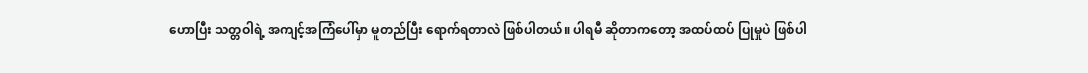ဟောပြီး သတ္တဝါရဲ့ အကျင့်အကြံပေါ်မှာ မူတည်ပြီး ရောက်ရတာလဲ ဖြစ်ပါတယ်။ ပါရမီ ဆိုတာကတော့ အထပ်ထပ် ပြုမှုပဲ ဖြစ်ပါ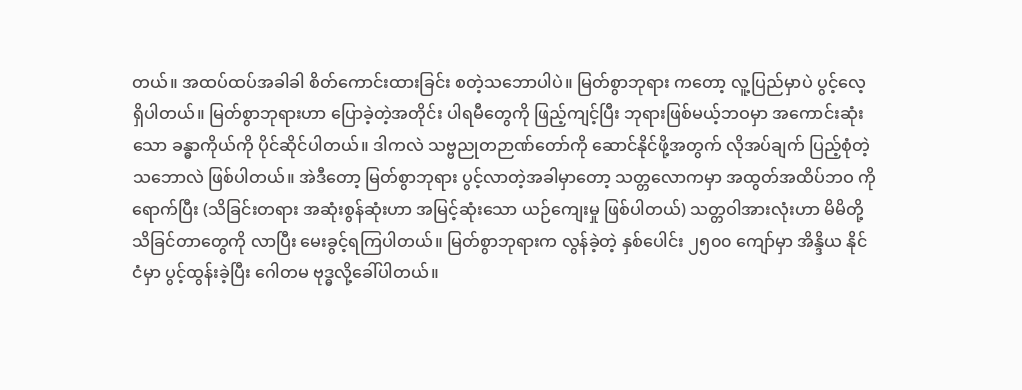တယ်။ အထပ်ထပ်အခါခါ စိတ်ကောင်းထားခြင်း စတဲ့သဘောပါပဲ။ မြတ်စွာဘုရား ကတော့ လူ့ပြည်မှာပဲ ပွင့်လေ့ရှိပါတယ်။ မြတ်စွာဘုရားဟာ ပြောခဲ့တဲ့အတိုင်း ပါရမီတွေကို ဖြည့်ကျင့်ပြီး ဘုရားဖြစ်မယ့်ဘဝမှာ အကောင်းဆုံးသော ခန္ဓာကိုယ်ကို ပိုင်ဆိုင်ပါတယ်။ ဒါကလဲ သဗ္ဗညုတဉာဏ်တော်ကို ဆောင်နိုင်ဖို့အတွက် လိုအပ်ချက် ပြည့်စုံတဲ့ သဘောလဲ ဖြစ်ပါတယ်။ အဲဒီတော့ မြတ်စွာဘုရား ပွင့်လာတဲ့အခါမှာတော့ သတ္တလောကမှာ အထွတ်အထိပ်ဘဝ ကိုရောက်ပြီး (သိခြင်းတရား အဆုံးစွန်ဆုံးဟာ အမြင့်ဆုံးသော ယဉ်ကျေးမှု ဖြစ်ပါတယ်) သတ္တဝါအားလုံးဟာ မိမိတို့ သိခြင်တာတွေကို လာပြီး မေးခွင့်ရကြပါတယ်။ မြတ်စွာဘုရားက လွန်ခဲ့တဲ့ နှစ်ပေါင်း ၂၅၀၀ ကျော်မှာ အိန္ဒိယ နိုင်ငံမှာ ပွင့်ထွန်းခဲ့ပြီး ဂေါတမ ဗုဒ္ဓလို့ခေါ်ပါတယ်။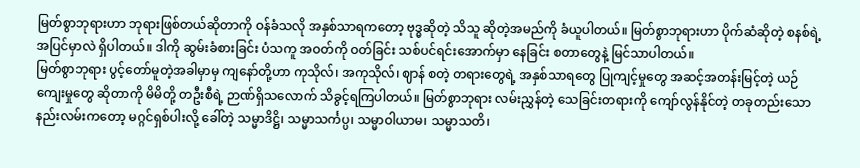မြတ်စွာဘုရားဟာ ဘုရားဖြစ်တယ်ဆိုတာကို ဝန်ခံသလို အနှစ်သာရကတော့ ဗုဒ္ဓဆိုတဲ့ သိသူ ဆိုတဲ့အမည်ကို ခံယူပါတယ်။ မြတ်စွာဘုရားဟာ ပိုက်ဆံဆိုတဲ့ စနစ်ရဲ့ အပြင်မှာလဲ ရှိပါတယ်။ ဒါကို ဆွမ်းခံစားခြင်း ပံသကူ အဝတ်ကို ဝတ်ခြင်း သစ်ပင်ရင်းအောက်မှာ နေခြင်း စတာတွေနဲ့ မြင်သာပါတယ်။
မြတ်စွာဘုရား ပွင့်တော်မူတဲ့အခါမှာမှ ကျနော်တို့ဟာ ကုသိုလ်၊ အကုသိုလ်၊ ဈာန် စတဲ့ တရားတွေရဲ့ အနှစ်သာရတွေ ပြုကျင့်မှုတွေ အဆင့်အတန်းမြင့်တဲ့ ယဉ်ကျေးမှုတွေ ဆိုတာကို မိမိတို့ တဦးစီရဲ့ ဉာဏ်ရှိသလောက် သိခွင့်ရကြပါတယ်။ မြတ်စွာဘုရား လမ်းညွှန်တဲ့ သေခြင်းတရားကို ကျော်လွန်နိုင်တဲ့ တခုတည်းသော နည်းလမ်းကတော့ မဂ္ဂင်ရှစ်ပါးလို့ ခေါ်တဲ့ သမ္မာဒိဋ္ဌိ၊ သမ္မာသင်္ကပ္ပ၊ သမ္မာဝါယာမ၊ သမ္မာသတိ၊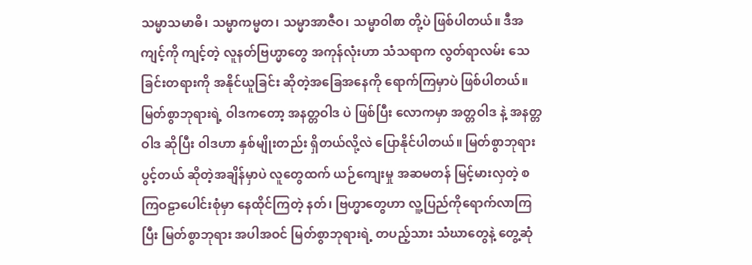သမ္မာသမာဓိ၊ သမ္မာကမ္မတ၊ သမ္မာအာဇီဝ၊ သမ္မာဝါစာ တို့ပဲ ဖြစ်ပါတယ်။ ဒီအကျင့်ကို ကျင့်တဲ့ လူနတ်ဗြဟ္မာတွေ အကုန်လုံးဟာ သံသရာက လွတ်ရာလမ်း သေခြင်းတရားကို အနိုင်ယူခြင်း ဆိုတဲ့အခြေအနေကို ရောက်ကြမှာပဲ ဖြစ်ပါတယ်။ မြတ်စွာဘုရားရဲ့ ဝါဒကတော့ အနတ္တဝါဒ ပဲ ဖြစ်ပြီး လောကမှာ အတ္တဝါဒ နဲ့ အနတ္တဝါဒ ဆိုပြီး ဝါဒဟာ နှစ်မျိုးတည်း ရှိတယ်လို့လဲ ပြောနိုင်ပါတယ်။ မြတ်စွာဘုရား ပွင့်တယ် ဆိုတဲ့အချိန်မှာပဲ လူတွေထက် ယဉ်ကျေးမှု အဆမတန် မြင့်မားလှတဲ့ စကြဝဠာပေါင်းစုံမှာ နေထိုင်ကြတဲ့ နတ်၊ ဗြဟ္မာတွေဟာ လူ့ပြည်ကိုရောက်လာကြပြီး မြတ်စွာဘုရား အပါအဝင် မြတ်စွာဘုရားရဲ့ တပည့်သား သံဃာတွေနဲ့ တွေ့ဆုံ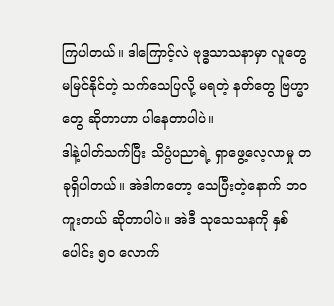ကြပါတယ်။ ဒါကြောင့်လဲ ဗုဒ္ဓသာသနာမှာ လူတွေမမြင်နိုင်တဲ့ သက်သေပြလို့ မရတဲ့ နတ်တွေ ဗြဟ္မာတွေ ဆိုတာဟာ ပါနေတာပါပဲ။
ဒါနဲ့ပါတ်သက်ပြီး သိပ္ပံပညာရဲ့ ရှာဖွေ့လေ့လာမှု တခုရှိပါတယ်။ အဲဒါကတော့ သေပြီးတဲ့နောက် ဘဝ ကူးတယ် ဆိုတာပါပဲ။ အဲဒီ သုသေသနကို နှစ်ပေါင်း ၅၀ လောက်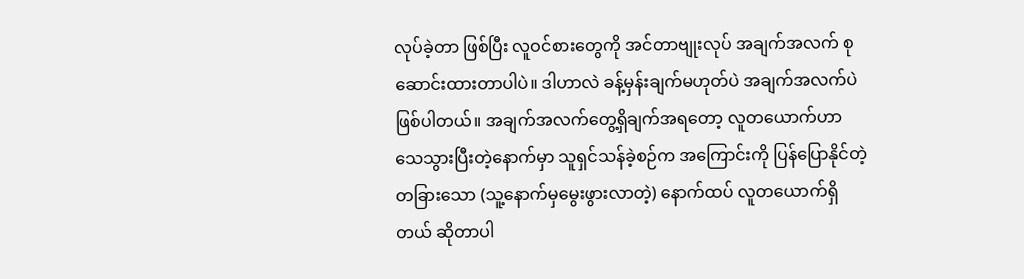လုပ်ခဲ့တာ ဖြစ်ပြီး လူဝင်စားတွေကို အင်တာဗျုးလုပ် အချက်အလက် စုဆောင်းထားတာပါပဲ။ ဒါဟာလဲ ခန့်မှန်းချက်မဟုတ်ပဲ အချက်အလက်ပဲ ဖြစ်ပါတယ်။ အချက်အလက်တွေ့ရှိချက်အရတော့ လူတယောက်ဟာ သေသွားပြီးတဲ့နောက်မှာ သူရှင်သန်ခဲ့စဉ်က အကြောင်းကို ပြန်ပြောနိုင်တဲ့ တခြားသော (သူ့နောက်မှမွေးဖွားလာတဲ့) နောက်ထပ် လူတယောက်ရှိတယ် ဆိုတာပါ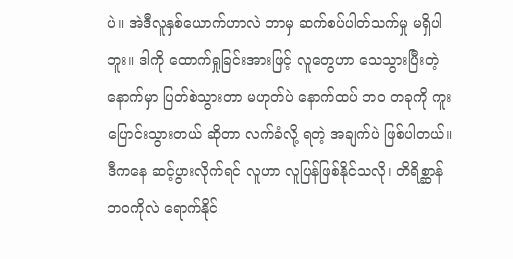ပဲ။ အဲဒီလူနှစ်ယောက်ဟာလဲ ဘာမှ ဆက်စပ်ပါတ်သက်မှု မရှိပါဘူး။ ဒါကို ထောက်ရှုခြင်းအားဖြင့် လူတွေဟာ သေသွားပြီးတဲ့ နောက်မှာ ပြတ်စဲသွားတာ မဟုတ်ပဲ နောက်ထပ် ဘဝ တခုကို ကူးပြောင်းသွားတယ် ဆိုတာ လက်ခံလို့ ရတဲ့ အချက်ပဲ ဖြစ်ပါတယ်။ ဒီကနေ ဆင့်ပွားလိုက်ရင် လူဟာ လူပြန်ဖြစ်နိုင်သလို၊ တိရိစ္ဆာန်ဘဝကိုလဲ ရောက်နိုင်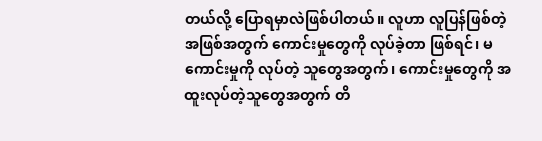တယ်လို့ ပြောရမှာလဲဖြစ်ပါတယ်။ လူဟာ လူပြန်ဖြစ်တဲ့အဖြစ်အတွက် ကောင်းမှုတွေကို လုပ်ခဲ့တာ ဖြစ်ရင်၊ မကောင်းမှုကို လုပ်တဲ့ သူတွေအတွက်၊ ကောင်းမှုတွေကို အထူးလုပ်တဲ့သူတွေအတွက် တိ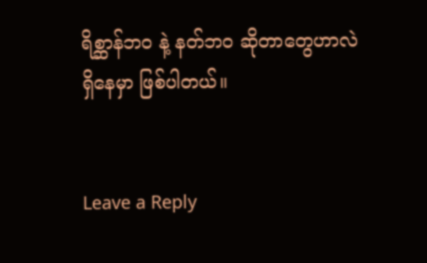ရိစ္ဆာန်ဘဝ နဲ့ နတ်ဘဝ ဆိုတာတွေဟာလဲ ရှိနေမှာ ဖြစ်ပါတယ်။


Leave a Reply